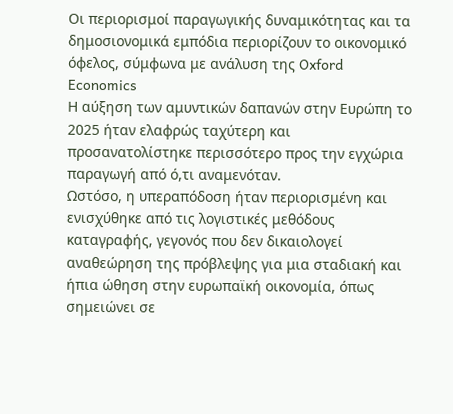Oι περιορισμοί παραγωγικής δυναμικότητας και τα δημοσιονομικά εμπόδια περιορίζουν το οικονομικό όφελος, σύμφωνα με ανάλυση της Oxford Economics
Η αύξηση των αμυντικών δαπανών στην Ευρώπη το 2025 ήταν ελαφρώς ταχύτερη και προσανατολίστηκε περισσότερο προς την εγχώρια παραγωγή από ό,τι αναμενόταν.
Ωστόσο, η υπεραπόδοση ήταν περιορισμένη και ενισχύθηκε από τις λογιστικές μεθόδους καταγραφής, γεγονός που δεν δικαιολογεί αναθεώρηση της πρόβλεψης για μια σταδιακή και ήπια ώθηση στην ευρωπαϊκή οικονομία, όπως σημειώνει σε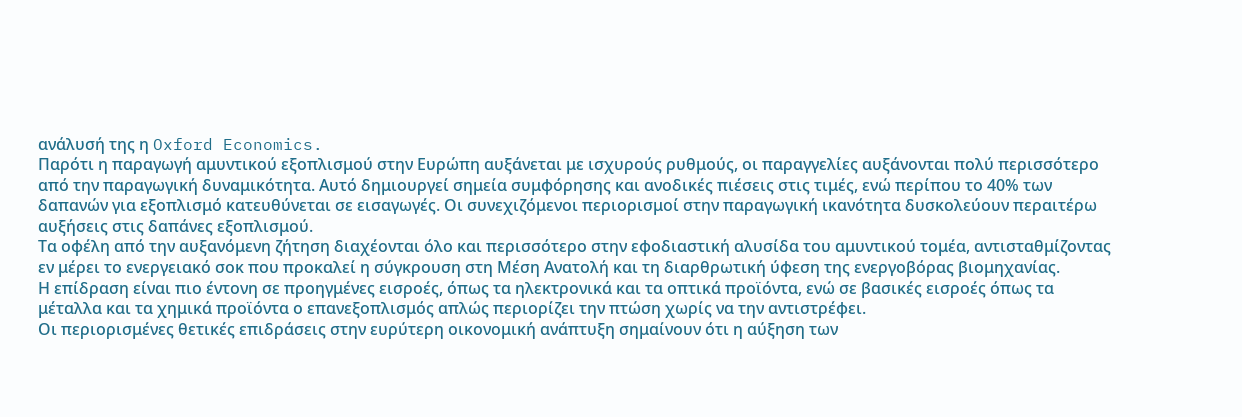ανάλυσή της η Oxford Economics.
Παρότι η παραγωγή αμυντικού εξοπλισμού στην Ευρώπη αυξάνεται με ισχυρούς ρυθμούς, οι παραγγελίες αυξάνονται πολύ περισσότερο από την παραγωγική δυναμικότητα. Αυτό δημιουργεί σημεία συμφόρησης και ανοδικές πιέσεις στις τιμές, ενώ περίπου το 40% των δαπανών για εξοπλισμό κατευθύνεται σε εισαγωγές. Οι συνεχιζόμενοι περιορισμοί στην παραγωγική ικανότητα δυσκολεύουν περαιτέρω αυξήσεις στις δαπάνες εξοπλισμού.
Τα οφέλη από την αυξανόμενη ζήτηση διαχέονται όλο και περισσότερο στην εφοδιαστική αλυσίδα του αμυντικού τομέα, αντισταθμίζοντας εν μέρει το ενεργειακό σοκ που προκαλεί η σύγκρουση στη Μέση Ανατολή και τη διαρθρωτική ύφεση της ενεργοβόρας βιομηχανίας.
Η επίδραση είναι πιο έντονη σε προηγμένες εισροές, όπως τα ηλεκτρονικά και τα οπτικά προϊόντα, ενώ σε βασικές εισροές όπως τα μέταλλα και τα χημικά προϊόντα ο επανεξοπλισμός απλώς περιορίζει την πτώση χωρίς να την αντιστρέφει.
Οι περιορισμένες θετικές επιδράσεις στην ευρύτερη οικονομική ανάπτυξη σημαίνουν ότι η αύξηση των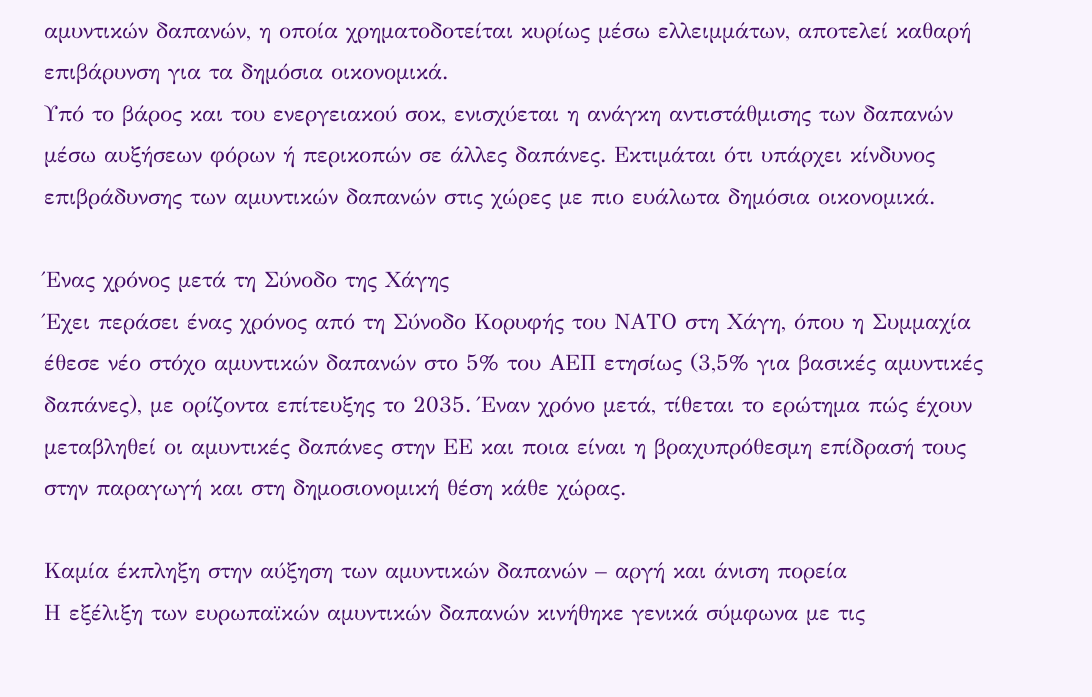αμυντικών δαπανών, η οποία χρηματοδοτείται κυρίως μέσω ελλειμμάτων, αποτελεί καθαρή επιβάρυνση για τα δημόσια οικονομικά.
Υπό το βάρος και του ενεργειακού σοκ, ενισχύεται η ανάγκη αντιστάθμισης των δαπανών μέσω αυξήσεων φόρων ή περικοπών σε άλλες δαπάνες. Εκτιμάται ότι υπάρχει κίνδυνος επιβράδυνσης των αμυντικών δαπανών στις χώρες με πιο ευάλωτα δημόσια οικονομικά.

Ένας χρόνος μετά τη Σύνοδο της Χάγης
Έχει περάσει ένας χρόνος από τη Σύνοδο Κορυφής του ΝΑΤΟ στη Χάγη, όπου η Συμμαχία έθεσε νέο στόχο αμυντικών δαπανών στο 5% του ΑΕΠ ετησίως (3,5% για βασικές αμυντικές δαπάνες), με ορίζοντα επίτευξης το 2035. Έναν χρόνο μετά, τίθεται το ερώτημα πώς έχουν μεταβληθεί οι αμυντικές δαπάνες στην ΕΕ και ποια είναι η βραχυπρόθεσμη επίδρασή τους στην παραγωγή και στη δημοσιονομική θέση κάθε χώρας.

Καμία έκπληξη στην αύξηση των αμυντικών δαπανών – αργή και άνιση πορεία
Η εξέλιξη των ευρωπαϊκών αμυντικών δαπανών κινήθηκε γενικά σύμφωνα με τις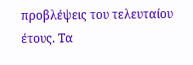προβλέψεις του τελευταίου έτους. Τα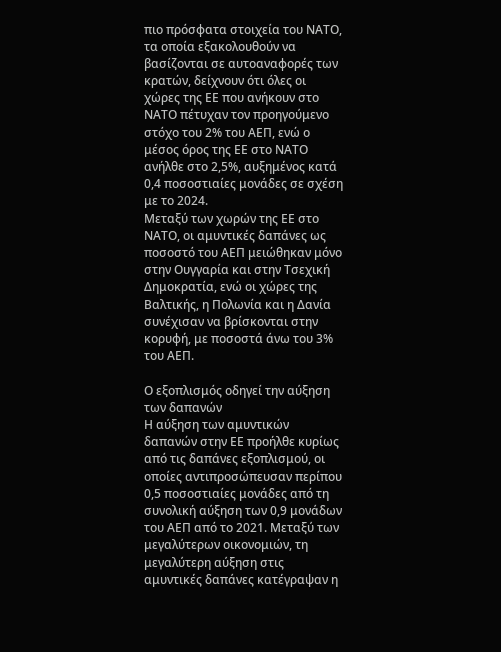πιο πρόσφατα στοιχεία του ΝΑΤΟ, τα οποία εξακολουθούν να βασίζονται σε αυτοαναφορές των κρατών, δείχνουν ότι όλες οι χώρες της ΕΕ που ανήκουν στο ΝΑΤΟ πέτυχαν τον προηγούμενο στόχο του 2% του ΑΕΠ, ενώ ο μέσος όρος της ΕΕ στο ΝΑΤΟ ανήλθε στο 2,5%, αυξημένος κατά 0,4 ποσοστιαίες μονάδες σε σχέση με το 2024.
Μεταξύ των χωρών της ΕΕ στο ΝΑΤΟ, οι αμυντικές δαπάνες ως ποσοστό του ΑΕΠ μειώθηκαν μόνο στην Ουγγαρία και στην Τσεχική Δημοκρατία, ενώ οι χώρες της Βαλτικής, η Πολωνία και η Δανία συνέχισαν να βρίσκονται στην κορυφή, με ποσοστά άνω του 3% του ΑΕΠ.

Ο εξοπλισμός οδηγεί την αύξηση των δαπανών
Η αύξηση των αμυντικών δαπανών στην ΕΕ προήλθε κυρίως από τις δαπάνες εξοπλισμού, οι οποίες αντιπροσώπευσαν περίπου 0,5 ποσοστιαίες μονάδες από τη συνολική αύξηση των 0,9 μονάδων του ΑΕΠ από το 2021. Μεταξύ των μεγαλύτερων οικονομιών, τη μεγαλύτερη αύξηση στις αμυντικές δαπάνες κατέγραψαν η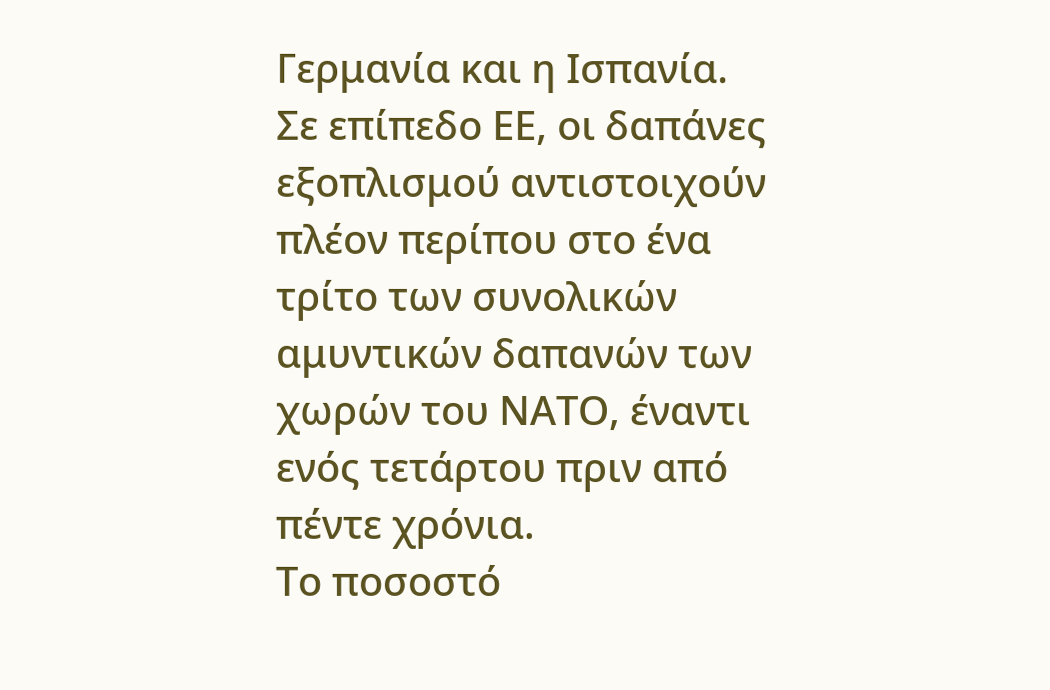Γερμανία και η Ισπανία.
Σε επίπεδο ΕΕ, οι δαπάνες εξοπλισμού αντιστοιχούν πλέον περίπου στο ένα τρίτο των συνολικών αμυντικών δαπανών των χωρών του ΝΑΤΟ, έναντι ενός τετάρτου πριν από πέντε χρόνια.
Το ποσοστό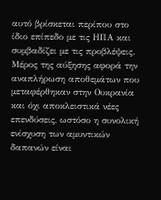αυτό βρίσκεται περίπου στο ίδιο επίπεδο με τις ΗΠΑ και συμβαδίζει με τις προβλέψεις.
Μέρος της αύξησης αφορά την αναπλήρωση αποθεμάτων που μεταφέρθηκαν στην Ουκρανία και όχι αποκλειστικά νέες επενδύσεις, ωστόσο η συνολική ενίσχυση των αμυντικών δαπανών είναι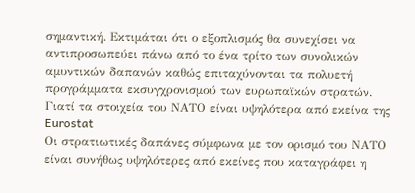σημαντική. Εκτιμάται ότι ο εξοπλισμός θα συνεχίσει να αντιπροσωπεύει πάνω από το ένα τρίτο των συνολικών αμυντικών δαπανών καθώς επιταχύνονται τα πολυετή προγράμματα εκσυγχρονισμού των ευρωπαϊκών στρατών.
Γιατί τα στοιχεία του ΝΑΤΟ είναι υψηλότερα από εκείνα της Eurostat
Οι στρατιωτικές δαπάνες σύμφωνα με τον ορισμό του ΝΑΤΟ είναι συνήθως υψηλότερες από εκείνες που καταγράφει η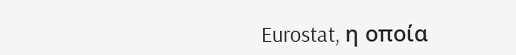Eurostat, η οποία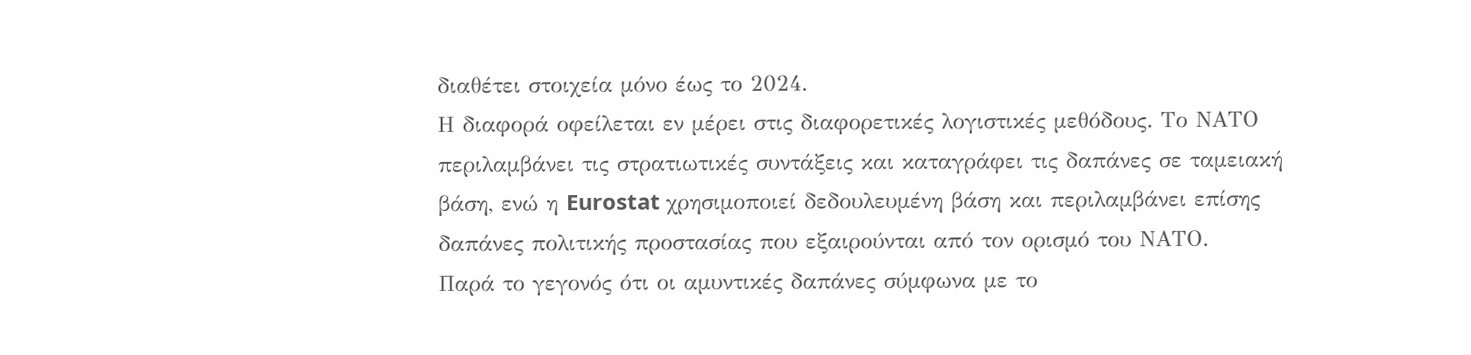διαθέτει στοιχεία μόνο έως το 2024.
Η διαφορά οφείλεται εν μέρει στις διαφορετικές λογιστικές μεθόδους. Το ΝΑΤΟ περιλαμβάνει τις στρατιωτικές συντάξεις και καταγράφει τις δαπάνες σε ταμειακή βάση, ενώ η Eurostat χρησιμοποιεί δεδουλευμένη βάση και περιλαμβάνει επίσης δαπάνες πολιτικής προστασίας που εξαιρούνται από τον ορισμό του ΝΑΤΟ.
Παρά το γεγονός ότι οι αμυντικές δαπάνες σύμφωνα με το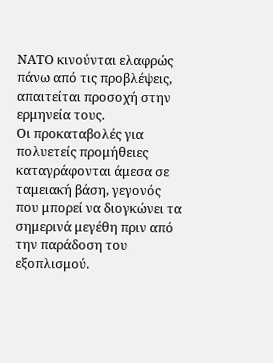ΝΑΤΟ κινούνται ελαφρώς πάνω από τις προβλέψεις, απαιτείται προσοχή στην ερμηνεία τους.
Οι προκαταβολές για πολυετείς προμήθειες καταγράφονται άμεσα σε ταμειακή βάση, γεγονός που μπορεί να διογκώνει τα σημερινά μεγέθη πριν από την παράδοση του εξοπλισμού.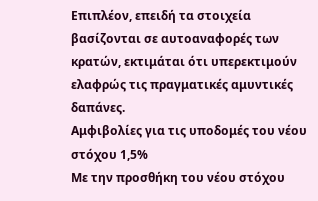Επιπλέον, επειδή τα στοιχεία βασίζονται σε αυτοαναφορές των κρατών, εκτιμάται ότι υπερεκτιμούν ελαφρώς τις πραγματικές αμυντικές δαπάνες.
Αμφιβολίες για τις υποδομές του νέου στόχου 1,5%
Με την προσθήκη του νέου στόχου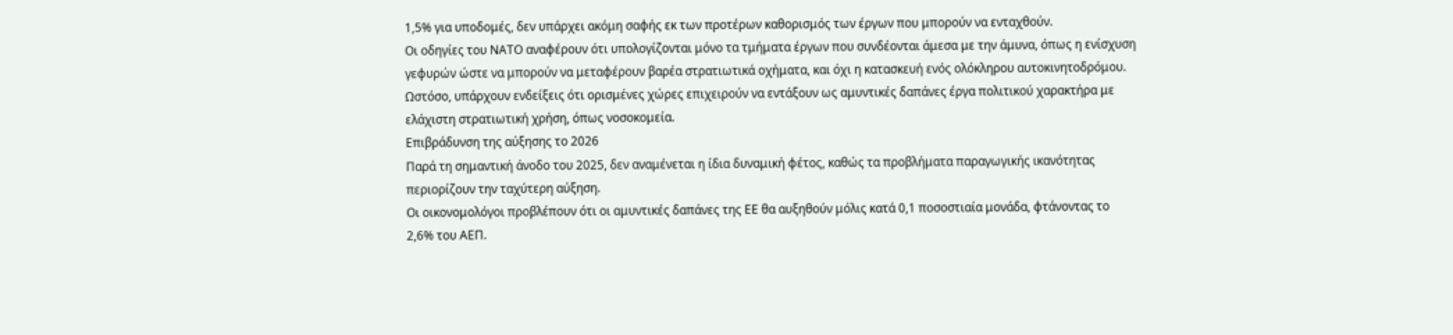1,5% για υποδομές, δεν υπάρχει ακόμη σαφής εκ των προτέρων καθορισμός των έργων που μπορούν να ενταχθούν.
Οι οδηγίες του ΝΑΤΟ αναφέρουν ότι υπολογίζονται μόνο τα τμήματα έργων που συνδέονται άμεσα με την άμυνα, όπως η ενίσχυση γεφυρών ώστε να μπορούν να μεταφέρουν βαρέα στρατιωτικά οχήματα, και όχι η κατασκευή ενός ολόκληρου αυτοκινητοδρόμου.
Ωστόσο, υπάρχουν ενδείξεις ότι ορισμένες χώρες επιχειρούν να εντάξουν ως αμυντικές δαπάνες έργα πολιτικού χαρακτήρα με ελάχιστη στρατιωτική χρήση, όπως νοσοκομεία.
Επιβράδυνση της αύξησης το 2026
Παρά τη σημαντική άνοδο του 2025, δεν αναμένεται η ίδια δυναμική φέτος, καθώς τα προβλήματα παραγωγικής ικανότητας περιορίζουν την ταχύτερη αύξηση.
Οι οικονομολόγοι προβλέπουν ότι οι αμυντικές δαπάνες της ΕΕ θα αυξηθούν μόλις κατά 0,1 ποσοστιαία μονάδα, φτάνοντας το 2,6% του ΑΕΠ.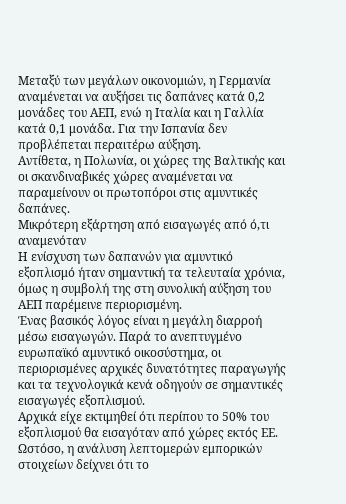Μεταξύ των μεγάλων οικονομιών, η Γερμανία αναμένεται να αυξήσει τις δαπάνες κατά 0,2 μονάδες του ΑΕΠ, ενώ η Ιταλία και η Γαλλία κατά 0,1 μονάδα. Για την Ισπανία δεν προβλέπεται περαιτέρω αύξηση.
Αντίθετα, η Πολωνία, οι χώρες της Βαλτικής και οι σκανδιναβικές χώρες αναμένεται να παραμείνουν οι πρωτοπόροι στις αμυντικές δαπάνες.
Μικρότερη εξάρτηση από εισαγωγές από ό,τι αναμενόταν
Η ενίσχυση των δαπανών για αμυντικό εξοπλισμό ήταν σημαντική τα τελευταία χρόνια, όμως η συμβολή της στη συνολική αύξηση του ΑΕΠ παρέμεινε περιορισμένη.
Ένας βασικός λόγος είναι η μεγάλη διαρροή μέσω εισαγωγών. Παρά το ανεπτυγμένο ευρωπαϊκό αμυντικό οικοσύστημα, οι περιορισμένες αρχικές δυνατότητες παραγωγής και τα τεχνολογικά κενά οδηγούν σε σημαντικές εισαγωγές εξοπλισμού.
Αρχικά είχε εκτιμηθεί ότι περίπου το 50% του εξοπλισμού θα εισαγόταν από χώρες εκτός ΕΕ. Ωστόσο, η ανάλυση λεπτομερών εμπορικών στοιχείων δείχνει ότι το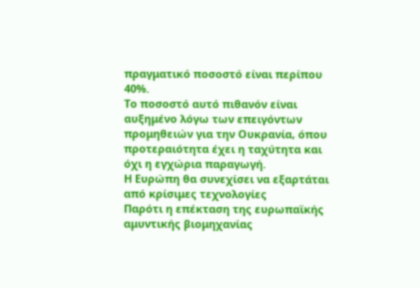πραγματικό ποσοστό είναι περίπου 40%.
Το ποσοστό αυτό πιθανόν είναι αυξημένο λόγω των επειγόντων προμηθειών για την Ουκρανία, όπου προτεραιότητα έχει η ταχύτητα και όχι η εγχώρια παραγωγή.
Η Ευρώπη θα συνεχίσει να εξαρτάται από κρίσιμες τεχνολογίες
Παρότι η επέκταση της ευρωπαϊκής αμυντικής βιομηχανίας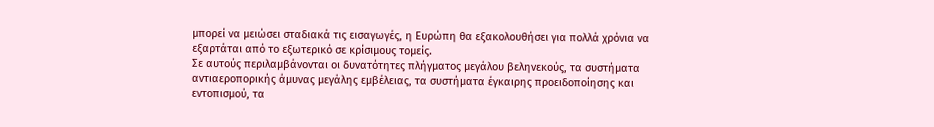μπορεί να μειώσει σταδιακά τις εισαγωγές, η Ευρώπη θα εξακολουθήσει για πολλά χρόνια να εξαρτάται από το εξωτερικό σε κρίσιμους τομείς.
Σε αυτούς περιλαμβάνονται οι δυνατότητες πλήγματος μεγάλου βεληνεκούς, τα συστήματα αντιαεροπορικής άμυνας μεγάλης εμβέλειας, τα συστήματα έγκαιρης προειδοποίησης και εντοπισμού, τα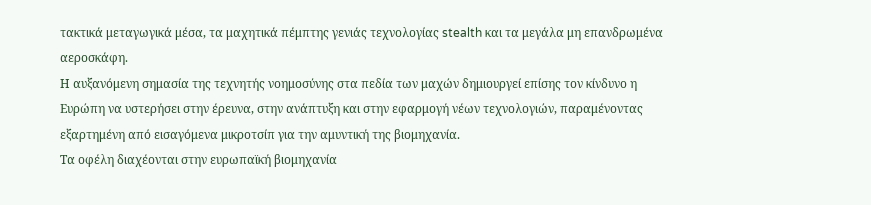τακτικά μεταγωγικά μέσα, τα μαχητικά πέμπτης γενιάς τεχνολογίας stealth και τα μεγάλα μη επανδρωμένα αεροσκάφη.
Η αυξανόμενη σημασία της τεχνητής νοημοσύνης στα πεδία των μαχών δημιουργεί επίσης τον κίνδυνο η Ευρώπη να υστερήσει στην έρευνα, στην ανάπτυξη και στην εφαρμογή νέων τεχνολογιών, παραμένοντας εξαρτημένη από εισαγόμενα μικροτσίπ για την αμυντική της βιομηχανία.
Τα οφέλη διαχέονται στην ευρωπαϊκή βιομηχανία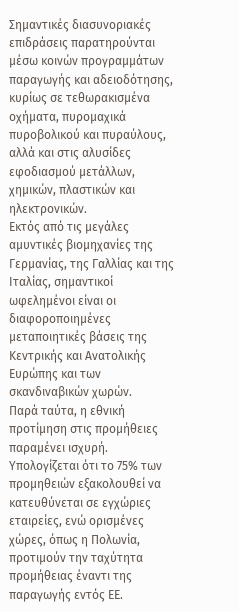Σημαντικές διασυνοριακές επιδράσεις παρατηρούνται μέσω κοινών προγραμμάτων παραγωγής και αδειοδότησης, κυρίως σε τεθωρακισμένα οχήματα, πυρομαχικά πυροβολικού και πυραύλους, αλλά και στις αλυσίδες εφοδιασμού μετάλλων, χημικών, πλαστικών και ηλεκτρονικών.
Εκτός από τις μεγάλες αμυντικές βιομηχανίες της Γερμανίας, της Γαλλίας και της Ιταλίας, σημαντικοί ωφελημένοι είναι οι διαφοροποιημένες μεταποιητικές βάσεις της Κεντρικής και Ανατολικής Ευρώπης και των σκανδιναβικών χωρών.
Παρά ταύτα, η εθνική προτίμηση στις προμήθειες παραμένει ισχυρή. Υπολογίζεται ότι το 75% των προμηθειών εξακολουθεί να κατευθύνεται σε εγχώριες εταιρείες, ενώ ορισμένες χώρες, όπως η Πολωνία, προτιμούν την ταχύτητα προμήθειας έναντι της παραγωγής εντός ΕΕ.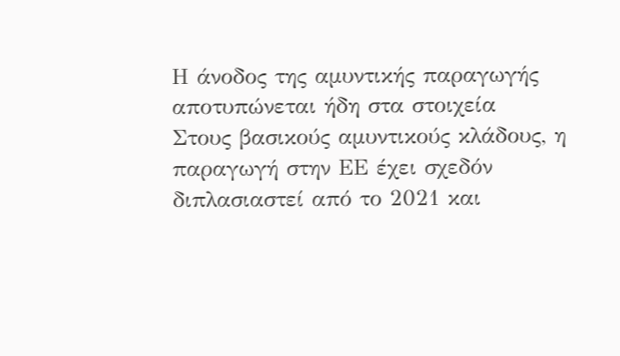Η άνοδος της αμυντικής παραγωγής αποτυπώνεται ήδη στα στοιχεία
Στους βασικούς αμυντικούς κλάδους, η παραγωγή στην ΕΕ έχει σχεδόν διπλασιαστεί από το 2021 και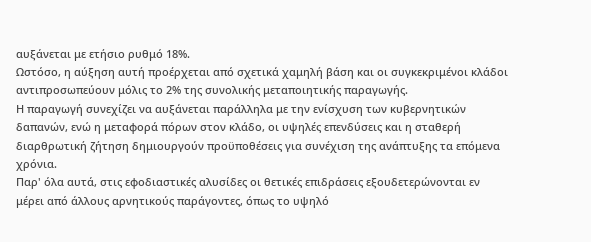αυξάνεται με ετήσιο ρυθμό 18%.
Ωστόσο, η αύξηση αυτή προέρχεται από σχετικά χαμηλή βάση και οι συγκεκριμένοι κλάδοι αντιπροσωπεύουν μόλις το 2% της συνολικής μεταποιητικής παραγωγής.
Η παραγωγή συνεχίζει να αυξάνεται παράλληλα με την ενίσχυση των κυβερνητικών δαπανών, ενώ η μεταφορά πόρων στον κλάδο, οι υψηλές επενδύσεις και η σταθερή διαρθρωτική ζήτηση δημιουργούν προϋποθέσεις για συνέχιση της ανάπτυξης τα επόμενα χρόνια.
Παρ' όλα αυτά, στις εφοδιαστικές αλυσίδες οι θετικές επιδράσεις εξουδετερώνονται εν μέρει από άλλους αρνητικούς παράγοντες, όπως το υψηλό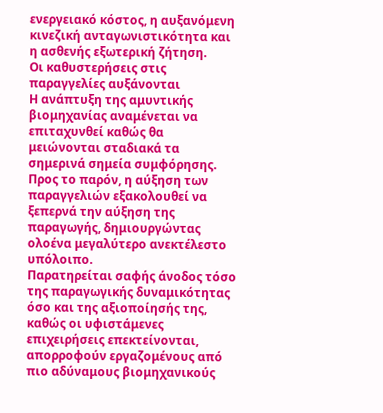ενεργειακό κόστος, η αυξανόμενη κινεζική ανταγωνιστικότητα και η ασθενής εξωτερική ζήτηση.
Οι καθυστερήσεις στις παραγγελίες αυξάνονται
Η ανάπτυξη της αμυντικής βιομηχανίας αναμένεται να επιταχυνθεί καθώς θα μειώνονται σταδιακά τα σημερινά σημεία συμφόρησης.
Προς το παρόν, η αύξηση των παραγγελιών εξακολουθεί να ξεπερνά την αύξηση της παραγωγής, δημιουργώντας ολοένα μεγαλύτερο ανεκτέλεστο υπόλοιπο.
Παρατηρείται σαφής άνοδος τόσο της παραγωγικής δυναμικότητας όσο και της αξιοποίησής της, καθώς οι υφιστάμενες επιχειρήσεις επεκτείνονται, απορροφούν εργαζομένους από πιο αδύναμους βιομηχανικούς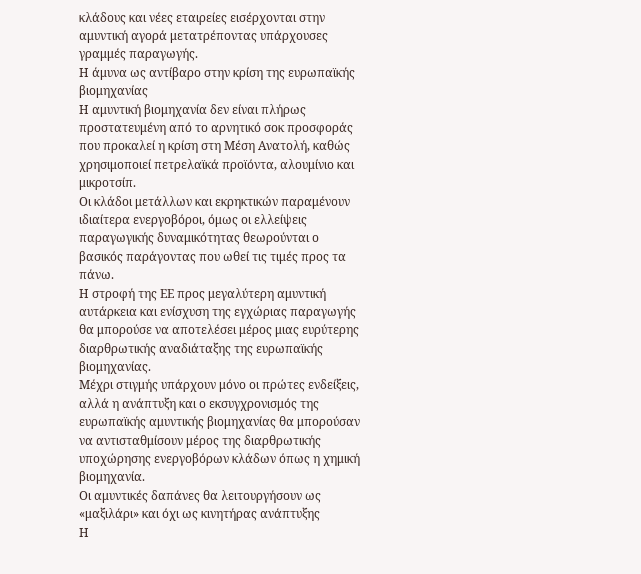κλάδους και νέες εταιρείες εισέρχονται στην αμυντική αγορά μετατρέποντας υπάρχουσες γραμμές παραγωγής.
Η άμυνα ως αντίβαρο στην κρίση της ευρωπαϊκής βιομηχανίας
Η αμυντική βιομηχανία δεν είναι πλήρως προστατευμένη από το αρνητικό σοκ προσφοράς που προκαλεί η κρίση στη Μέση Ανατολή, καθώς χρησιμοποιεί πετρελαϊκά προϊόντα, αλουμίνιο και μικροτσίπ.
Οι κλάδοι μετάλλων και εκρηκτικών παραμένουν ιδιαίτερα ενεργοβόροι, όμως οι ελλείψεις παραγωγικής δυναμικότητας θεωρούνται ο βασικός παράγοντας που ωθεί τις τιμές προς τα πάνω.
Η στροφή της ΕΕ προς μεγαλύτερη αμυντική αυτάρκεια και ενίσχυση της εγχώριας παραγωγής θα μπορούσε να αποτελέσει μέρος μιας ευρύτερης διαρθρωτικής αναδιάταξης της ευρωπαϊκής βιομηχανίας.
Μέχρι στιγμής υπάρχουν μόνο οι πρώτες ενδείξεις, αλλά η ανάπτυξη και ο εκσυγχρονισμός της ευρωπαϊκής αμυντικής βιομηχανίας θα μπορούσαν να αντισταθμίσουν μέρος της διαρθρωτικής υποχώρησης ενεργοβόρων κλάδων όπως η χημική βιομηχανία.
Οι αμυντικές δαπάνες θα λειτουργήσουν ως «μαξιλάρι» και όχι ως κινητήρας ανάπτυξης
Η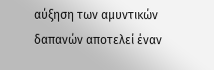αύξηση των αμυντικών δαπανών αποτελεί έναν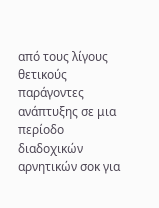από τους λίγους θετικούς παράγοντες ανάπτυξης σε μια περίοδο διαδοχικών αρνητικών σοκ για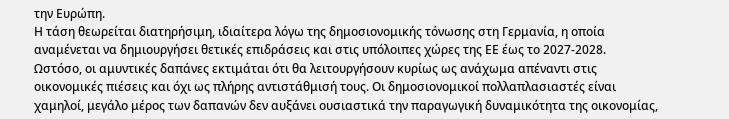την Ευρώπη.
Η τάση θεωρείται διατηρήσιμη, ιδιαίτερα λόγω της δημοσιονομικής τόνωσης στη Γερμανία, η οποία αναμένεται να δημιουργήσει θετικές επιδράσεις και στις υπόλοιπες χώρες της ΕΕ έως το 2027-2028.
Ωστόσο, οι αμυντικές δαπάνες εκτιμάται ότι θα λειτουργήσουν κυρίως ως ανάχωμα απέναντι στις οικονομικές πιέσεις και όχι ως πλήρης αντιστάθμισή τους. Οι δημοσιονομικοί πολλαπλασιαστές είναι χαμηλοί, μεγάλο μέρος των δαπανών δεν αυξάνει ουσιαστικά την παραγωγική δυναμικότητα της οικονομίας,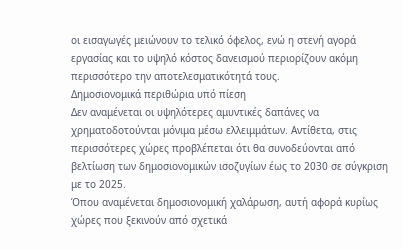οι εισαγωγές μειώνουν το τελικό όφελος, ενώ η στενή αγορά εργασίας και το υψηλό κόστος δανεισμού περιορίζουν ακόμη περισσότερο την αποτελεσματικότητά τους.
Δημοσιονομικά περιθώρια υπό πίεση
Δεν αναμένεται οι υψηλότερες αμυντικές δαπάνες να χρηματοδοτούνται μόνιμα μέσω ελλειμμάτων. Αντίθετα, στις περισσότερες χώρες προβλέπεται ότι θα συνοδεύονται από βελτίωση των δημοσιονομικών ισοζυγίων έως το 2030 σε σύγκριση με το 2025.
Όπου αναμένεται δημοσιονομική χαλάρωση, αυτή αφορά κυρίως χώρες που ξεκινούν από σχετικά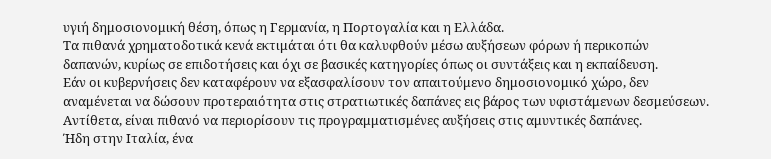υγιή δημοσιονομική θέση, όπως η Γερμανία, η Πορτογαλία και η Ελλάδα.
Τα πιθανά χρηματοδοτικά κενά εκτιμάται ότι θα καλυφθούν μέσω αυξήσεων φόρων ή περικοπών δαπανών, κυρίως σε επιδοτήσεις και όχι σε βασικές κατηγορίες όπως οι συντάξεις και η εκπαίδευση.
Εάν οι κυβερνήσεις δεν καταφέρουν να εξασφαλίσουν τον απαιτούμενο δημοσιονομικό χώρο, δεν αναμένεται να δώσουν προτεραιότητα στις στρατιωτικές δαπάνες εις βάρος των υφιστάμενων δεσμεύσεων. Αντίθετα, είναι πιθανό να περιορίσουν τις προγραμματισμένες αυξήσεις στις αμυντικές δαπάνες.
Ήδη στην Ιταλία, ένα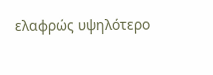ελαφρώς υψηλότερο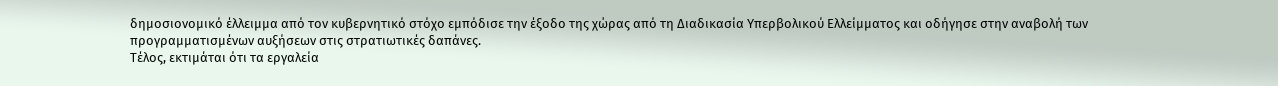δημοσιονομικό έλλειμμα από τον κυβερνητικό στόχο εμπόδισε την έξοδο της χώρας από τη Διαδικασία Υπερβολικού Ελλείμματος και οδήγησε στην αναβολή των προγραμματισμένων αυξήσεων στις στρατιωτικές δαπάνες.
Τέλος, εκτιμάται ότι τα εργαλεία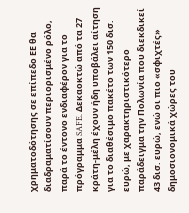χρηματοδότησης σε επίπεδο ΕΕ θα διαδραματίσουν περιορισμένο ρόλο, παρά το έντονο ενδιαφέρον για το πρόγραμμα SAFE. Δεκαοκτώ από τα 27 κράτη-μέλη έχουν ήδη υποβάλει αίτηση για το διαθέσιμο πακέτο των 150 δισ. ευρώ, με χαρακτηριστικότερο παράδειγμα την Πολωνία που διεκδικεί 43 δισ. ευρώ, ενώ οι πιο «σφιχτές» δημοσιονομικά χώρες του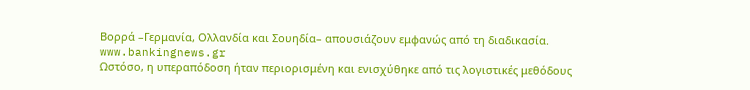Βορρά –Γερμανία, Ολλανδία και Σουηδία– απουσιάζουν εμφανώς από τη διαδικασία.
www.bankingnews.gr
Ωστόσο, η υπεραπόδοση ήταν περιορισμένη και ενισχύθηκε από τις λογιστικές μεθόδους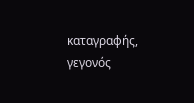καταγραφής, γεγονός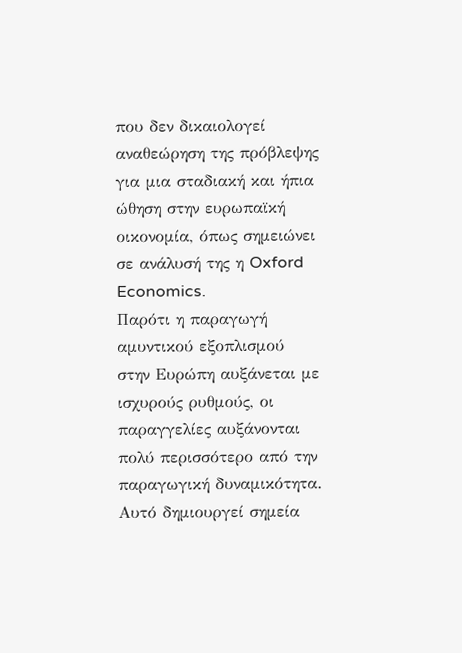που δεν δικαιολογεί αναθεώρηση της πρόβλεψης για μια σταδιακή και ήπια ώθηση στην ευρωπαϊκή οικονομία, όπως σημειώνει σε ανάλυσή της η Oxford Economics.
Παρότι η παραγωγή αμυντικού εξοπλισμού στην Ευρώπη αυξάνεται με ισχυρούς ρυθμούς, οι παραγγελίες αυξάνονται πολύ περισσότερο από την παραγωγική δυναμικότητα. Αυτό δημιουργεί σημεία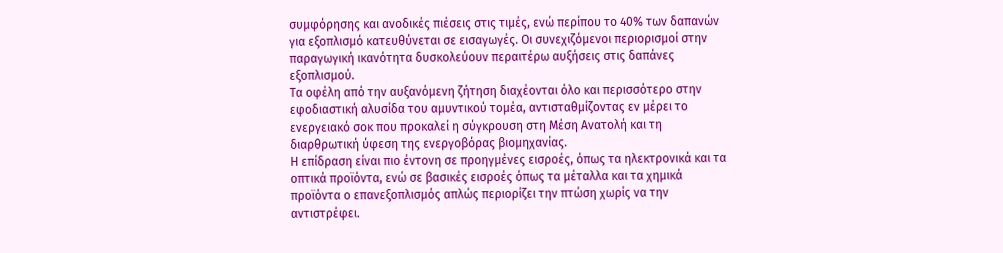συμφόρησης και ανοδικές πιέσεις στις τιμές, ενώ περίπου το 40% των δαπανών για εξοπλισμό κατευθύνεται σε εισαγωγές. Οι συνεχιζόμενοι περιορισμοί στην παραγωγική ικανότητα δυσκολεύουν περαιτέρω αυξήσεις στις δαπάνες εξοπλισμού.
Τα οφέλη από την αυξανόμενη ζήτηση διαχέονται όλο και περισσότερο στην εφοδιαστική αλυσίδα του αμυντικού τομέα, αντισταθμίζοντας εν μέρει το ενεργειακό σοκ που προκαλεί η σύγκρουση στη Μέση Ανατολή και τη διαρθρωτική ύφεση της ενεργοβόρας βιομηχανίας.
Η επίδραση είναι πιο έντονη σε προηγμένες εισροές, όπως τα ηλεκτρονικά και τα οπτικά προϊόντα, ενώ σε βασικές εισροές όπως τα μέταλλα και τα χημικά προϊόντα ο επανεξοπλισμός απλώς περιορίζει την πτώση χωρίς να την αντιστρέφει.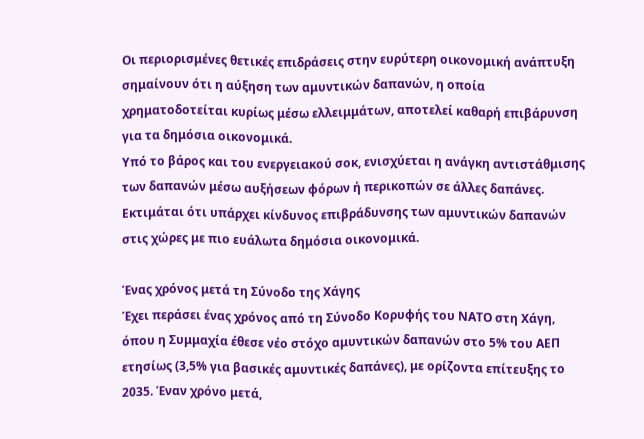Οι περιορισμένες θετικές επιδράσεις στην ευρύτερη οικονομική ανάπτυξη σημαίνουν ότι η αύξηση των αμυντικών δαπανών, η οποία χρηματοδοτείται κυρίως μέσω ελλειμμάτων, αποτελεί καθαρή επιβάρυνση για τα δημόσια οικονομικά.
Υπό το βάρος και του ενεργειακού σοκ, ενισχύεται η ανάγκη αντιστάθμισης των δαπανών μέσω αυξήσεων φόρων ή περικοπών σε άλλες δαπάνες. Εκτιμάται ότι υπάρχει κίνδυνος επιβράδυνσης των αμυντικών δαπανών στις χώρες με πιο ευάλωτα δημόσια οικονομικά.

Ένας χρόνος μετά τη Σύνοδο της Χάγης
Έχει περάσει ένας χρόνος από τη Σύνοδο Κορυφής του ΝΑΤΟ στη Χάγη, όπου η Συμμαχία έθεσε νέο στόχο αμυντικών δαπανών στο 5% του ΑΕΠ ετησίως (3,5% για βασικές αμυντικές δαπάνες), με ορίζοντα επίτευξης το 2035. Έναν χρόνο μετά,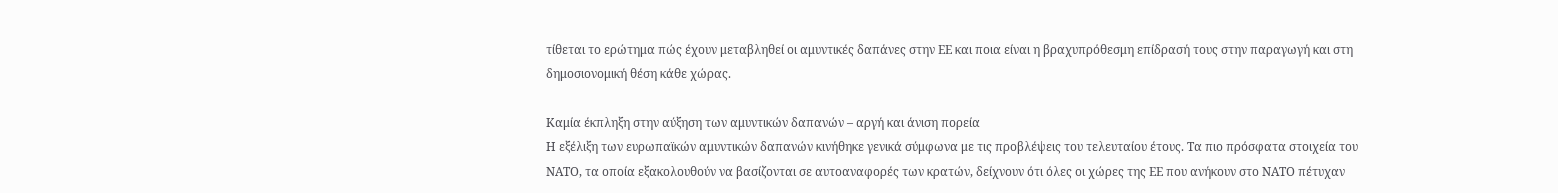τίθεται το ερώτημα πώς έχουν μεταβληθεί οι αμυντικές δαπάνες στην ΕΕ και ποια είναι η βραχυπρόθεσμη επίδρασή τους στην παραγωγή και στη δημοσιονομική θέση κάθε χώρας.

Καμία έκπληξη στην αύξηση των αμυντικών δαπανών – αργή και άνιση πορεία
Η εξέλιξη των ευρωπαϊκών αμυντικών δαπανών κινήθηκε γενικά σύμφωνα με τις προβλέψεις του τελευταίου έτους. Τα πιο πρόσφατα στοιχεία του ΝΑΤΟ, τα οποία εξακολουθούν να βασίζονται σε αυτοαναφορές των κρατών, δείχνουν ότι όλες οι χώρες της ΕΕ που ανήκουν στο ΝΑΤΟ πέτυχαν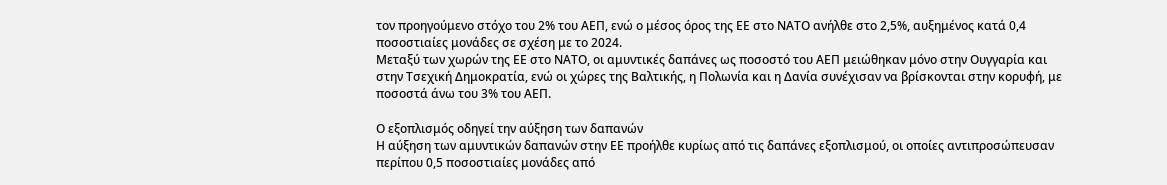τον προηγούμενο στόχο του 2% του ΑΕΠ, ενώ ο μέσος όρος της ΕΕ στο ΝΑΤΟ ανήλθε στο 2,5%, αυξημένος κατά 0,4 ποσοστιαίες μονάδες σε σχέση με το 2024.
Μεταξύ των χωρών της ΕΕ στο ΝΑΤΟ, οι αμυντικές δαπάνες ως ποσοστό του ΑΕΠ μειώθηκαν μόνο στην Ουγγαρία και στην Τσεχική Δημοκρατία, ενώ οι χώρες της Βαλτικής, η Πολωνία και η Δανία συνέχισαν να βρίσκονται στην κορυφή, με ποσοστά άνω του 3% του ΑΕΠ.

Ο εξοπλισμός οδηγεί την αύξηση των δαπανών
Η αύξηση των αμυντικών δαπανών στην ΕΕ προήλθε κυρίως από τις δαπάνες εξοπλισμού, οι οποίες αντιπροσώπευσαν περίπου 0,5 ποσοστιαίες μονάδες από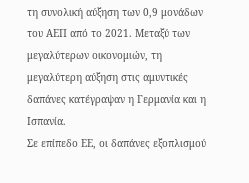τη συνολική αύξηση των 0,9 μονάδων του ΑΕΠ από το 2021. Μεταξύ των μεγαλύτερων οικονομιών, τη μεγαλύτερη αύξηση στις αμυντικές δαπάνες κατέγραψαν η Γερμανία και η Ισπανία.
Σε επίπεδο ΕΕ, οι δαπάνες εξοπλισμού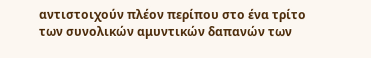αντιστοιχούν πλέον περίπου στο ένα τρίτο των συνολικών αμυντικών δαπανών των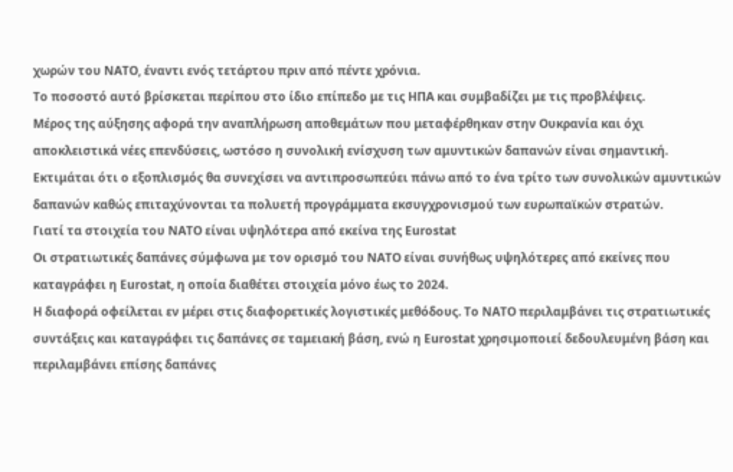χωρών του ΝΑΤΟ, έναντι ενός τετάρτου πριν από πέντε χρόνια.
Το ποσοστό αυτό βρίσκεται περίπου στο ίδιο επίπεδο με τις ΗΠΑ και συμβαδίζει με τις προβλέψεις.
Μέρος της αύξησης αφορά την αναπλήρωση αποθεμάτων που μεταφέρθηκαν στην Ουκρανία και όχι αποκλειστικά νέες επενδύσεις, ωστόσο η συνολική ενίσχυση των αμυντικών δαπανών είναι σημαντική. Εκτιμάται ότι ο εξοπλισμός θα συνεχίσει να αντιπροσωπεύει πάνω από το ένα τρίτο των συνολικών αμυντικών δαπανών καθώς επιταχύνονται τα πολυετή προγράμματα εκσυγχρονισμού των ευρωπαϊκών στρατών.
Γιατί τα στοιχεία του ΝΑΤΟ είναι υψηλότερα από εκείνα της Eurostat
Οι στρατιωτικές δαπάνες σύμφωνα με τον ορισμό του ΝΑΤΟ είναι συνήθως υψηλότερες από εκείνες που καταγράφει η Eurostat, η οποία διαθέτει στοιχεία μόνο έως το 2024.
Η διαφορά οφείλεται εν μέρει στις διαφορετικές λογιστικές μεθόδους. Το ΝΑΤΟ περιλαμβάνει τις στρατιωτικές συντάξεις και καταγράφει τις δαπάνες σε ταμειακή βάση, ενώ η Eurostat χρησιμοποιεί δεδουλευμένη βάση και περιλαμβάνει επίσης δαπάνες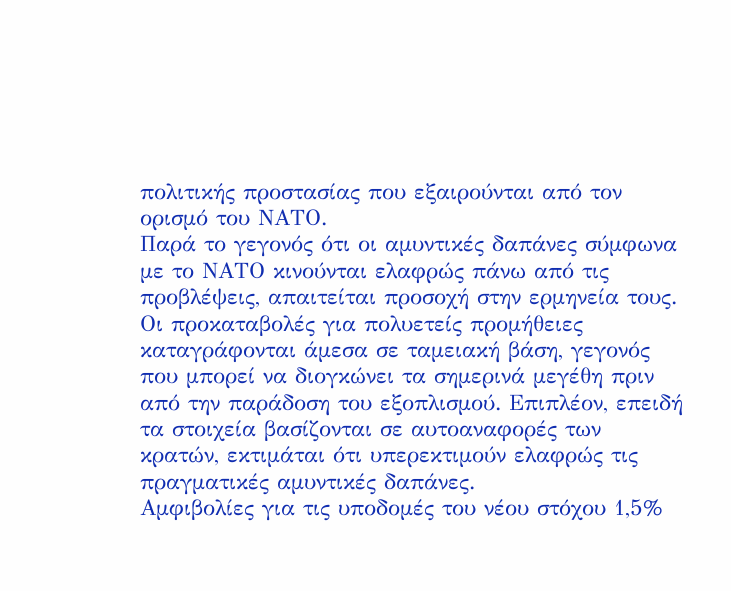πολιτικής προστασίας που εξαιρούνται από τον ορισμό του ΝΑΤΟ.
Παρά το γεγονός ότι οι αμυντικές δαπάνες σύμφωνα με το ΝΑΤΟ κινούνται ελαφρώς πάνω από τις προβλέψεις, απαιτείται προσοχή στην ερμηνεία τους.
Οι προκαταβολές για πολυετείς προμήθειες καταγράφονται άμεσα σε ταμειακή βάση, γεγονός που μπορεί να διογκώνει τα σημερινά μεγέθη πριν από την παράδοση του εξοπλισμού. Επιπλέον, επειδή τα στοιχεία βασίζονται σε αυτοαναφορές των κρατών, εκτιμάται ότι υπερεκτιμούν ελαφρώς τις πραγματικές αμυντικές δαπάνες.
Αμφιβολίες για τις υποδομές του νέου στόχου 1,5%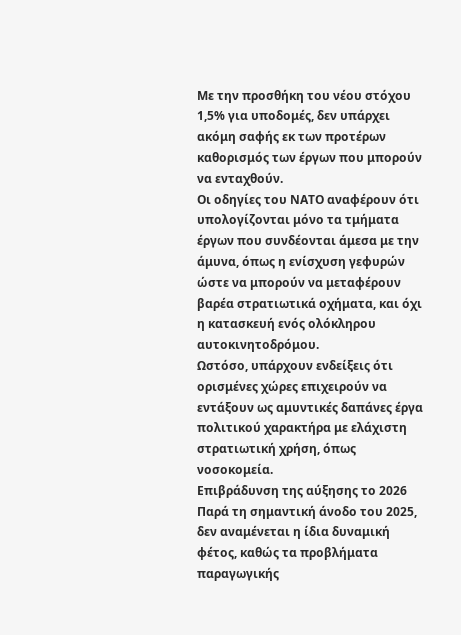Με την προσθήκη του νέου στόχου 1,5% για υποδομές, δεν υπάρχει ακόμη σαφής εκ των προτέρων καθορισμός των έργων που μπορούν να ενταχθούν.
Οι οδηγίες του ΝΑΤΟ αναφέρουν ότι υπολογίζονται μόνο τα τμήματα έργων που συνδέονται άμεσα με την άμυνα, όπως η ενίσχυση γεφυρών ώστε να μπορούν να μεταφέρουν βαρέα στρατιωτικά οχήματα, και όχι η κατασκευή ενός ολόκληρου αυτοκινητοδρόμου.
Ωστόσο, υπάρχουν ενδείξεις ότι ορισμένες χώρες επιχειρούν να εντάξουν ως αμυντικές δαπάνες έργα πολιτικού χαρακτήρα με ελάχιστη στρατιωτική χρήση, όπως νοσοκομεία.
Επιβράδυνση της αύξησης το 2026
Παρά τη σημαντική άνοδο του 2025, δεν αναμένεται η ίδια δυναμική φέτος, καθώς τα προβλήματα παραγωγικής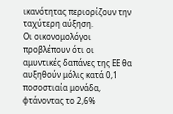ικανότητας περιορίζουν την ταχύτερη αύξηση.
Οι οικονομολόγοι προβλέπουν ότι οι αμυντικές δαπάνες της ΕΕ θα αυξηθούν μόλις κατά 0,1 ποσοστιαία μονάδα, φτάνοντας το 2,6%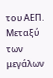του ΑΕΠ.
Μεταξύ των μεγάλων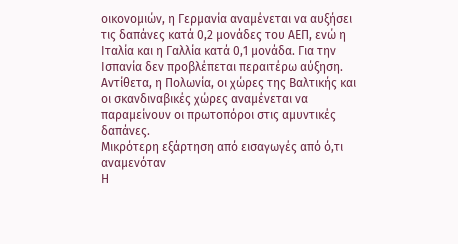οικονομιών, η Γερμανία αναμένεται να αυξήσει τις δαπάνες κατά 0,2 μονάδες του ΑΕΠ, ενώ η Ιταλία και η Γαλλία κατά 0,1 μονάδα. Για την Ισπανία δεν προβλέπεται περαιτέρω αύξηση.
Αντίθετα, η Πολωνία, οι χώρες της Βαλτικής και οι σκανδιναβικές χώρες αναμένεται να παραμείνουν οι πρωτοπόροι στις αμυντικές δαπάνες.
Μικρότερη εξάρτηση από εισαγωγές από ό,τι αναμενόταν
Η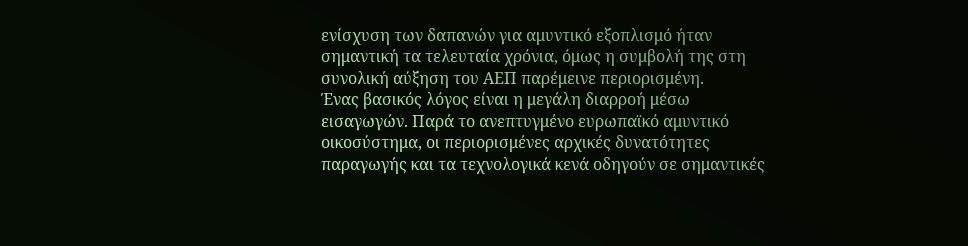ενίσχυση των δαπανών για αμυντικό εξοπλισμό ήταν σημαντική τα τελευταία χρόνια, όμως η συμβολή της στη συνολική αύξηση του ΑΕΠ παρέμεινε περιορισμένη.
Ένας βασικός λόγος είναι η μεγάλη διαρροή μέσω εισαγωγών. Παρά το ανεπτυγμένο ευρωπαϊκό αμυντικό οικοσύστημα, οι περιορισμένες αρχικές δυνατότητες παραγωγής και τα τεχνολογικά κενά οδηγούν σε σημαντικές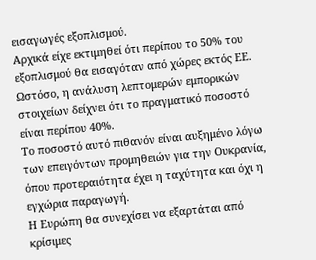εισαγωγές εξοπλισμού.
Αρχικά είχε εκτιμηθεί ότι περίπου το 50% του εξοπλισμού θα εισαγόταν από χώρες εκτός ΕΕ. Ωστόσο, η ανάλυση λεπτομερών εμπορικών στοιχείων δείχνει ότι το πραγματικό ποσοστό είναι περίπου 40%.
Το ποσοστό αυτό πιθανόν είναι αυξημένο λόγω των επειγόντων προμηθειών για την Ουκρανία, όπου προτεραιότητα έχει η ταχύτητα και όχι η εγχώρια παραγωγή.
Η Ευρώπη θα συνεχίσει να εξαρτάται από κρίσιμες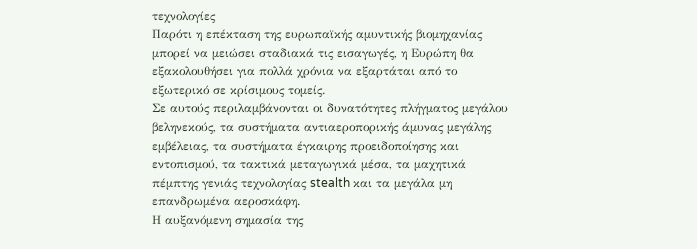τεχνολογίες
Παρότι η επέκταση της ευρωπαϊκής αμυντικής βιομηχανίας μπορεί να μειώσει σταδιακά τις εισαγωγές, η Ευρώπη θα εξακολουθήσει για πολλά χρόνια να εξαρτάται από το εξωτερικό σε κρίσιμους τομείς.
Σε αυτούς περιλαμβάνονται οι δυνατότητες πλήγματος μεγάλου βεληνεκούς, τα συστήματα αντιαεροπορικής άμυνας μεγάλης εμβέλειας, τα συστήματα έγκαιρης προειδοποίησης και εντοπισμού, τα τακτικά μεταγωγικά μέσα, τα μαχητικά πέμπτης γενιάς τεχνολογίας stealth και τα μεγάλα μη επανδρωμένα αεροσκάφη.
Η αυξανόμενη σημασία της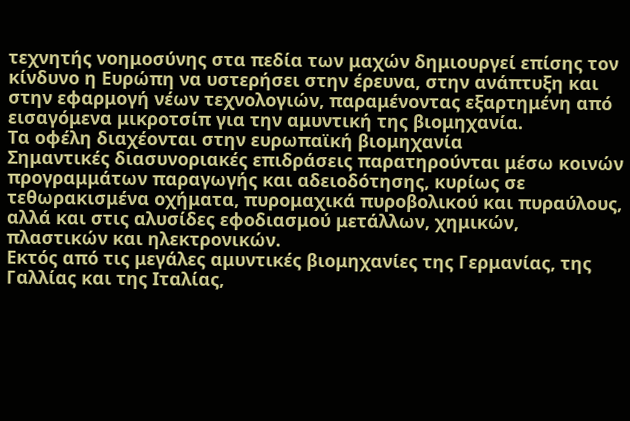τεχνητής νοημοσύνης στα πεδία των μαχών δημιουργεί επίσης τον κίνδυνο η Ευρώπη να υστερήσει στην έρευνα, στην ανάπτυξη και στην εφαρμογή νέων τεχνολογιών, παραμένοντας εξαρτημένη από εισαγόμενα μικροτσίπ για την αμυντική της βιομηχανία.
Τα οφέλη διαχέονται στην ευρωπαϊκή βιομηχανία
Σημαντικές διασυνοριακές επιδράσεις παρατηρούνται μέσω κοινών προγραμμάτων παραγωγής και αδειοδότησης, κυρίως σε τεθωρακισμένα οχήματα, πυρομαχικά πυροβολικού και πυραύλους, αλλά και στις αλυσίδες εφοδιασμού μετάλλων, χημικών, πλαστικών και ηλεκτρονικών.
Εκτός από τις μεγάλες αμυντικές βιομηχανίες της Γερμανίας, της Γαλλίας και της Ιταλίας,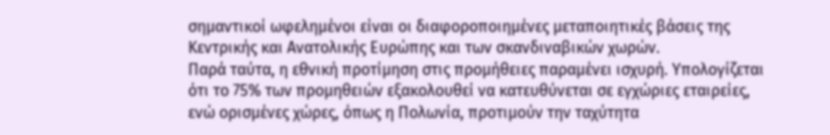σημαντικοί ωφελημένοι είναι οι διαφοροποιημένες μεταποιητικές βάσεις της Κεντρικής και Ανατολικής Ευρώπης και των σκανδιναβικών χωρών.
Παρά ταύτα, η εθνική προτίμηση στις προμήθειες παραμένει ισχυρή. Υπολογίζεται ότι το 75% των προμηθειών εξακολουθεί να κατευθύνεται σε εγχώριες εταιρείες, ενώ ορισμένες χώρες, όπως η Πολωνία, προτιμούν την ταχύτητα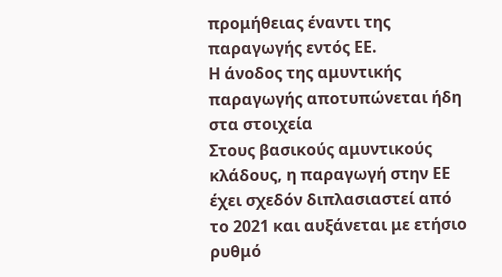προμήθειας έναντι της παραγωγής εντός ΕΕ.
Η άνοδος της αμυντικής παραγωγής αποτυπώνεται ήδη στα στοιχεία
Στους βασικούς αμυντικούς κλάδους, η παραγωγή στην ΕΕ έχει σχεδόν διπλασιαστεί από το 2021 και αυξάνεται με ετήσιο ρυθμό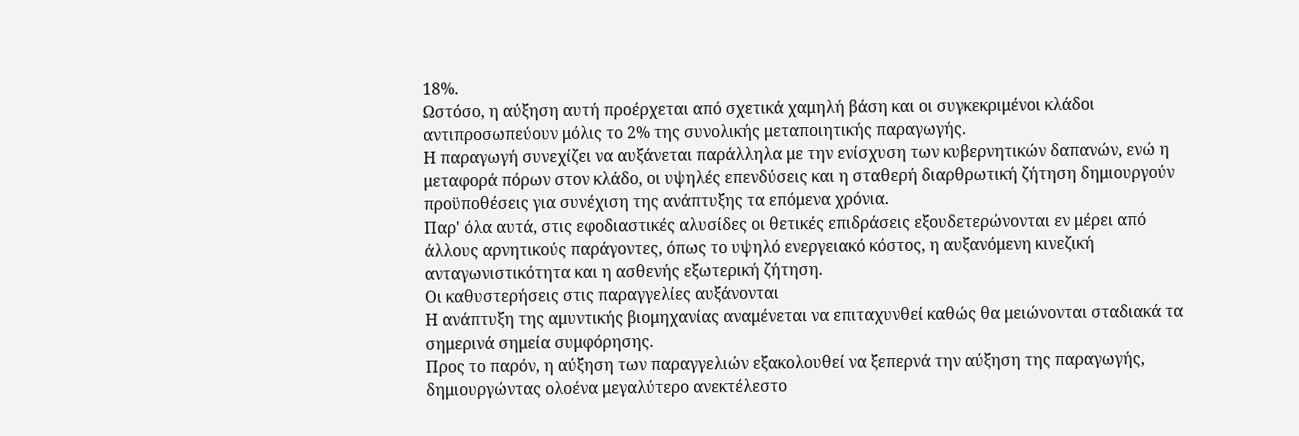18%.
Ωστόσο, η αύξηση αυτή προέρχεται από σχετικά χαμηλή βάση και οι συγκεκριμένοι κλάδοι αντιπροσωπεύουν μόλις το 2% της συνολικής μεταποιητικής παραγωγής.
Η παραγωγή συνεχίζει να αυξάνεται παράλληλα με την ενίσχυση των κυβερνητικών δαπανών, ενώ η μεταφορά πόρων στον κλάδο, οι υψηλές επενδύσεις και η σταθερή διαρθρωτική ζήτηση δημιουργούν προϋποθέσεις για συνέχιση της ανάπτυξης τα επόμενα χρόνια.
Παρ' όλα αυτά, στις εφοδιαστικές αλυσίδες οι θετικές επιδράσεις εξουδετερώνονται εν μέρει από άλλους αρνητικούς παράγοντες, όπως το υψηλό ενεργειακό κόστος, η αυξανόμενη κινεζική ανταγωνιστικότητα και η ασθενής εξωτερική ζήτηση.
Οι καθυστερήσεις στις παραγγελίες αυξάνονται
Η ανάπτυξη της αμυντικής βιομηχανίας αναμένεται να επιταχυνθεί καθώς θα μειώνονται σταδιακά τα σημερινά σημεία συμφόρησης.
Προς το παρόν, η αύξηση των παραγγελιών εξακολουθεί να ξεπερνά την αύξηση της παραγωγής, δημιουργώντας ολοένα μεγαλύτερο ανεκτέλεστο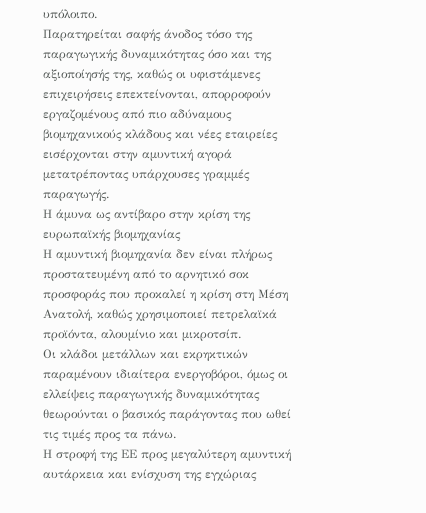υπόλοιπο.
Παρατηρείται σαφής άνοδος τόσο της παραγωγικής δυναμικότητας όσο και της αξιοποίησής της, καθώς οι υφιστάμενες επιχειρήσεις επεκτείνονται, απορροφούν εργαζομένους από πιο αδύναμους βιομηχανικούς κλάδους και νέες εταιρείες εισέρχονται στην αμυντική αγορά μετατρέποντας υπάρχουσες γραμμές παραγωγής.
Η άμυνα ως αντίβαρο στην κρίση της ευρωπαϊκής βιομηχανίας
Η αμυντική βιομηχανία δεν είναι πλήρως προστατευμένη από το αρνητικό σοκ προσφοράς που προκαλεί η κρίση στη Μέση Ανατολή, καθώς χρησιμοποιεί πετρελαϊκά προϊόντα, αλουμίνιο και μικροτσίπ.
Οι κλάδοι μετάλλων και εκρηκτικών παραμένουν ιδιαίτερα ενεργοβόροι, όμως οι ελλείψεις παραγωγικής δυναμικότητας θεωρούνται ο βασικός παράγοντας που ωθεί τις τιμές προς τα πάνω.
Η στροφή της ΕΕ προς μεγαλύτερη αμυντική αυτάρκεια και ενίσχυση της εγχώριας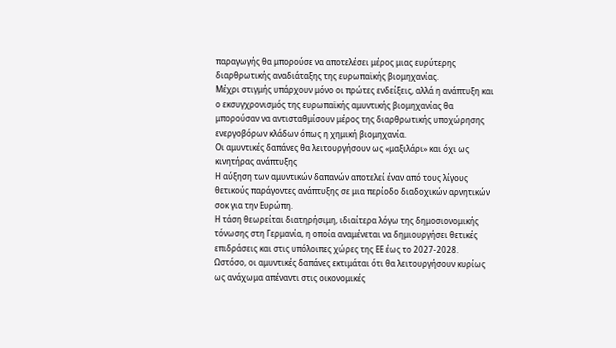παραγωγής θα μπορούσε να αποτελέσει μέρος μιας ευρύτερης διαρθρωτικής αναδιάταξης της ευρωπαϊκής βιομηχανίας.
Μέχρι στιγμής υπάρχουν μόνο οι πρώτες ενδείξεις, αλλά η ανάπτυξη και ο εκσυγχρονισμός της ευρωπαϊκής αμυντικής βιομηχανίας θα μπορούσαν να αντισταθμίσουν μέρος της διαρθρωτικής υποχώρησης ενεργοβόρων κλάδων όπως η χημική βιομηχανία.
Οι αμυντικές δαπάνες θα λειτουργήσουν ως «μαξιλάρι» και όχι ως κινητήρας ανάπτυξης
Η αύξηση των αμυντικών δαπανών αποτελεί έναν από τους λίγους θετικούς παράγοντες ανάπτυξης σε μια περίοδο διαδοχικών αρνητικών σοκ για την Ευρώπη.
Η τάση θεωρείται διατηρήσιμη, ιδιαίτερα λόγω της δημοσιονομικής τόνωσης στη Γερμανία, η οποία αναμένεται να δημιουργήσει θετικές επιδράσεις και στις υπόλοιπες χώρες της ΕΕ έως το 2027-2028.
Ωστόσο, οι αμυντικές δαπάνες εκτιμάται ότι θα λειτουργήσουν κυρίως ως ανάχωμα απέναντι στις οικονομικές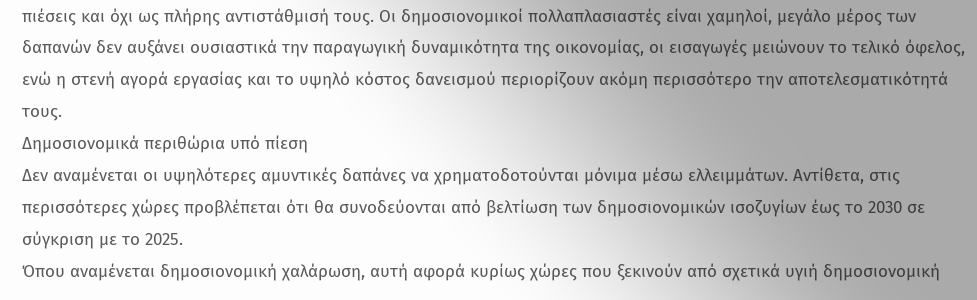πιέσεις και όχι ως πλήρης αντιστάθμισή τους. Οι δημοσιονομικοί πολλαπλασιαστές είναι χαμηλοί, μεγάλο μέρος των δαπανών δεν αυξάνει ουσιαστικά την παραγωγική δυναμικότητα της οικονομίας, οι εισαγωγές μειώνουν το τελικό όφελος, ενώ η στενή αγορά εργασίας και το υψηλό κόστος δανεισμού περιορίζουν ακόμη περισσότερο την αποτελεσματικότητά τους.
Δημοσιονομικά περιθώρια υπό πίεση
Δεν αναμένεται οι υψηλότερες αμυντικές δαπάνες να χρηματοδοτούνται μόνιμα μέσω ελλειμμάτων. Αντίθετα, στις περισσότερες χώρες προβλέπεται ότι θα συνοδεύονται από βελτίωση των δημοσιονομικών ισοζυγίων έως το 2030 σε σύγκριση με το 2025.
Όπου αναμένεται δημοσιονομική χαλάρωση, αυτή αφορά κυρίως χώρες που ξεκινούν από σχετικά υγιή δημοσιονομική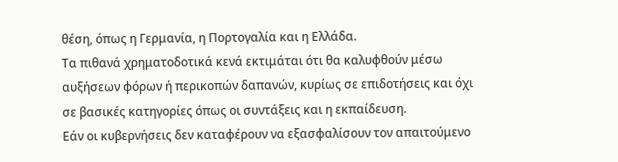θέση, όπως η Γερμανία, η Πορτογαλία και η Ελλάδα.
Τα πιθανά χρηματοδοτικά κενά εκτιμάται ότι θα καλυφθούν μέσω αυξήσεων φόρων ή περικοπών δαπανών, κυρίως σε επιδοτήσεις και όχι σε βασικές κατηγορίες όπως οι συντάξεις και η εκπαίδευση.
Εάν οι κυβερνήσεις δεν καταφέρουν να εξασφαλίσουν τον απαιτούμενο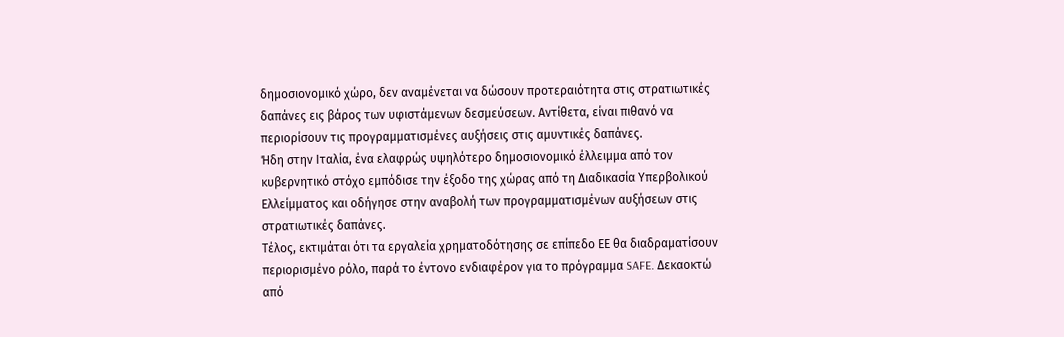δημοσιονομικό χώρο, δεν αναμένεται να δώσουν προτεραιότητα στις στρατιωτικές δαπάνες εις βάρος των υφιστάμενων δεσμεύσεων. Αντίθετα, είναι πιθανό να περιορίσουν τις προγραμματισμένες αυξήσεις στις αμυντικές δαπάνες.
Ήδη στην Ιταλία, ένα ελαφρώς υψηλότερο δημοσιονομικό έλλειμμα από τον κυβερνητικό στόχο εμπόδισε την έξοδο της χώρας από τη Διαδικασία Υπερβολικού Ελλείμματος και οδήγησε στην αναβολή των προγραμματισμένων αυξήσεων στις στρατιωτικές δαπάνες.
Τέλος, εκτιμάται ότι τα εργαλεία χρηματοδότησης σε επίπεδο ΕΕ θα διαδραματίσουν περιορισμένο ρόλο, παρά το έντονο ενδιαφέρον για το πρόγραμμα SAFE. Δεκαοκτώ από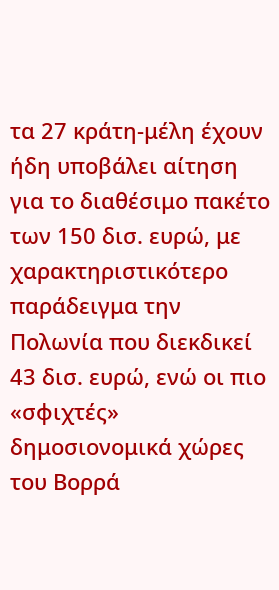τα 27 κράτη-μέλη έχουν ήδη υποβάλει αίτηση για το διαθέσιμο πακέτο των 150 δισ. ευρώ, με χαρακτηριστικότερο παράδειγμα την Πολωνία που διεκδικεί 43 δισ. ευρώ, ενώ οι πιο «σφιχτές» δημοσιονομικά χώρες του Βορρά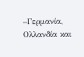–Γερμανία, Ολλανδία και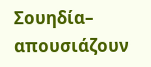Σουηδία– απουσιάζουν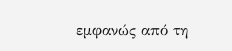εμφανώς από τη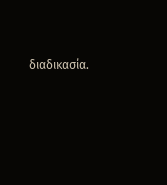διαδικασία.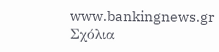www.bankingnews.gr
Σχόλια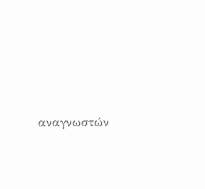αναγνωστών